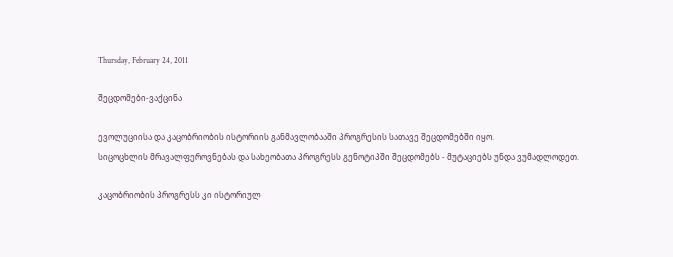Thursday, February 24, 2011

შეცდომები-ვაქცინა

ევოლუციისა და კაცობრიობის ისტორიის განმავლობააში პროგრესის სათავე შეცდომებში იყო.
სიცოცხლის მრავალფეროვნებას და სახეობათა პროგრესს გენოტიპში შეცდომებს - მუტაციებს უნდა ვუმადლოდეთ.

კაცობრიობის პროგრესს კი ისტორიულ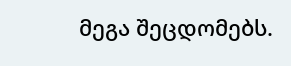მეგა შეცდომებს.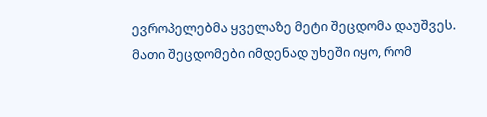ევროპელებმა ყველაზე მეტი შეცდომა დაუშვეს.
მათი შეცდომები იმდენად უხეში იყო, რომ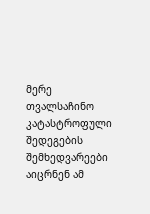მერე თვალსაჩინო კატასტროფული შედეგების შემხედვარეები აიცრნენ ამ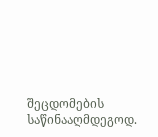შეცდომების საწინააღმდეგოდ.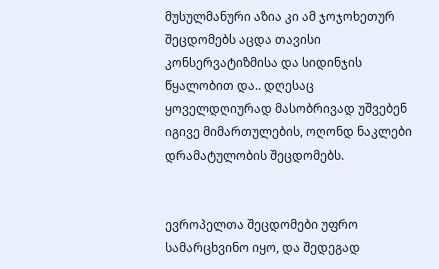მუსულმანური აზია კი ამ ჯოჯოხეთურ შეცდომებს აცდა თავისი კონსერვატიზმისა და სიდინჯის წყალობით და.. დღესაც ყოველდღიურად მასობრივად უშვებენ იგივე მიმართულების, ოღონდ ნაკლები დრამატულობის შეცდომებს.


ევროპელთა შეცდომები უფრო სამარცხვინო იყო, და შედეგად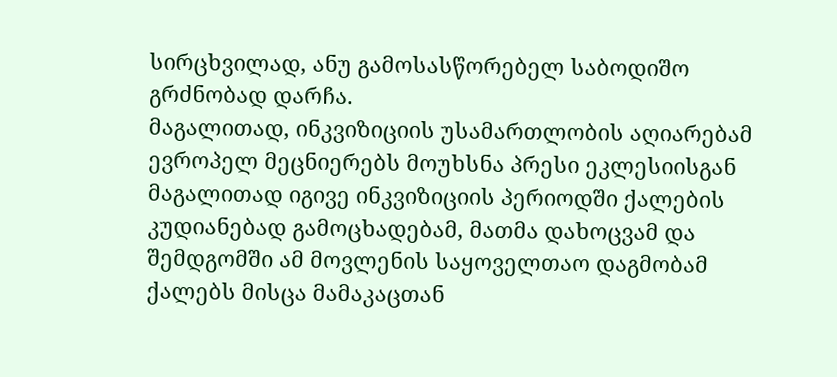სირცხვილად, ანუ გამოსასწორებელ საბოდიშო გრძნობად დარჩა.
მაგალითად, ინკვიზიციის უსამართლობის აღიარებამ ევროპელ მეცნიერებს მოუხსნა პრესი ეკლესიისგან
მაგალითად იგივე ინკვიზიციის პერიოდში ქალების კუდიანებად გამოცხადებამ, მათმა დახოცვამ და შემდგომში ამ მოვლენის საყოველთაო დაგმობამ ქალებს მისცა მამაკაცთან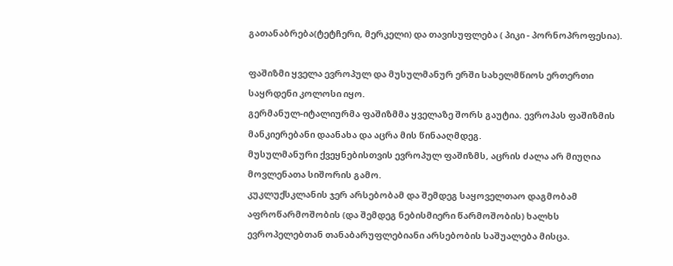გათანაბრება(ტეტჩერი, მერკელი) და თავისუფლება ( პიკი - პორნოპროფესია).

ფაშიზმი ყველა ევროპულ და მუსულმანურ ერში სახელმწიოს ერთერთი საყრდენი კოლოსი იყო.
გერმანულ-იტალიურმა ფაშიზმმა ყველაზე შორს გაუტია. ევროპას ფაშიზმის მანკიერებანი დაანახა და აცრა მის წინააღმდეგ.
მუსულმანური ქვეყნებისთვის ევროპულ ფაშიზმს, აცრის ძალა არ მიუღია მოვლენათა სიშორის გამო.
კუკლუქსკლანის ჯერ არსებობამ და შემდეგ საყოველთაო დაგმობამ აფროწარმოშობის (და შემდეგ ნებისმიერი წარმოშობის) ხალხს ევროპელებთან თანაბარუფლებიანი არსებობის საშუალება მისცა.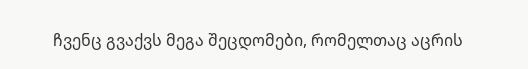ჩვენც გვაქვს მეგა შეცდომები, რომელთაც აცრის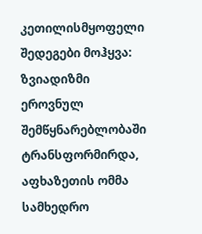კეთილისმყოფელი შედეგები მოჰყვა:
ზვიადიზმი ეროვნულ შემწყნარებლობაში ტრანსფორმირდა,
აფხაზეთის ომმა სამხედრო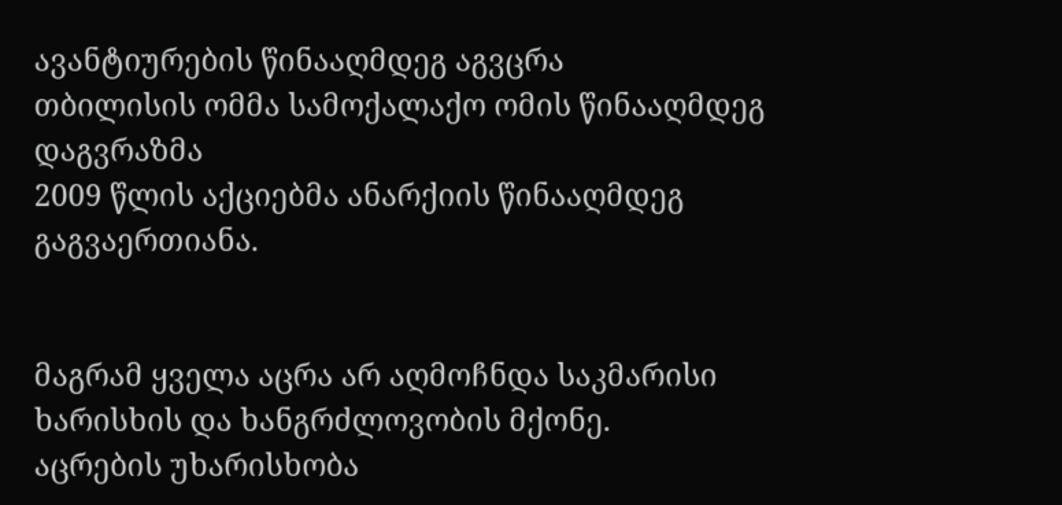ავანტიურების წინააღმდეგ აგვცრა
თბილისის ომმა სამოქალაქო ომის წინააღმდეგ დაგვრაზმა
2009 წლის აქციებმა ანარქიის წინააღმდეგ გაგვაერთიანა.


მაგრამ ყველა აცრა არ აღმოჩნდა საკმარისი ხარისხის და ხანგრძლოვობის მქონე.
აცრების უხარისხობა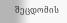შეცდომის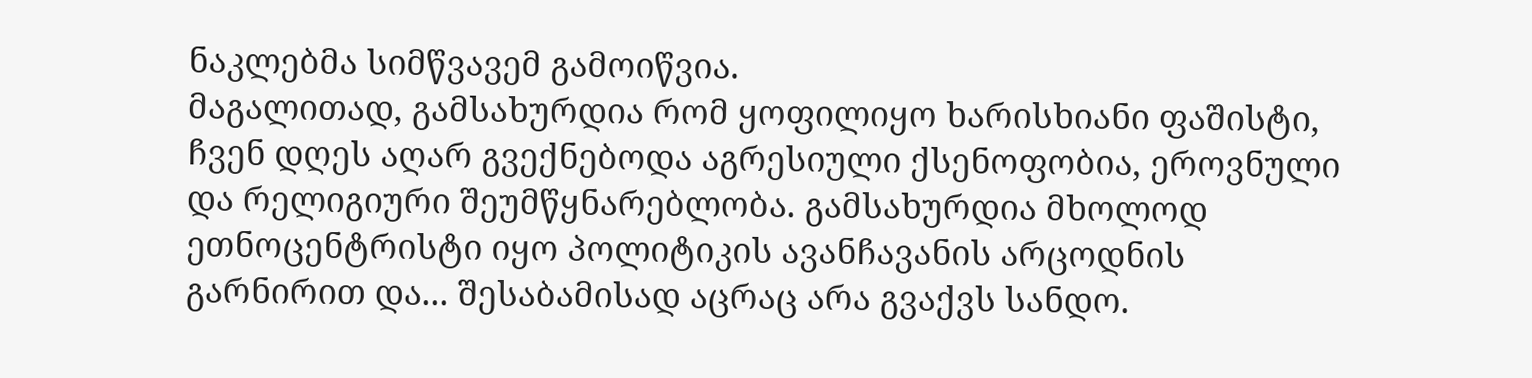ნაკლებმა სიმწვავემ გამოიწვია.
მაგალითად, გამსახურდია რომ ყოფილიყო ხარისხიანი ფაშისტი, ჩვენ დღეს აღარ გვექნებოდა აგრესიული ქსენოფობია, ეროვნული და რელიგიური შეუმწყნარებლობა. გამსახურდია მხოლოდ ეთნოცენტრისტი იყო პოლიტიკის ავანჩავანის არცოდნის გარნირით და... შესაბამისად აცრაც არა გვაქვს სანდო.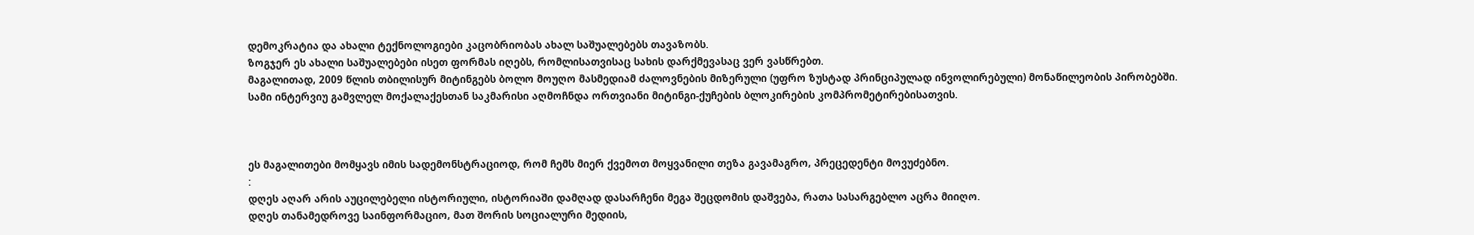დემოკრატია და ახალი ტექნოლოგიები კაცობრიობას ახალ საშუალებებს თავაზობს.
ზოგჯერ ეს ახალი საშუალებები ისეთ ფორმას იღებს, რომლისათვისაც სახის დარქმევასაც ვერ ვასწრებთ.
მაგალითად, 2009 წლის თბილისურ მიტინგებს ბოლო მოუღო მასმედიამ ძალოვნების მიზერული (უფრო ზუსტად პრინციპულად ინვოლირებული) მონაწილეობის პირობებში.
სამი ინტერვიუ გამვლელ მოქალაქესთან საკმარისი აღმოჩნდა ორთვიანი მიტინგი-ქუჩების ბლოკირების კომპრომეტირებისათვის.



ეს მაგალითები მომყავს იმის სადემონსტრაციოდ, რომ ჩემს მიერ ქვემოთ მოყვანილი თეზა გავამაგრო, პრეცედენტი მოვუძებნო.
:
დღეს აღარ არის აუცილებელი ისტორიული, ისტორიაში დამღად დასარჩენი მეგა შეცდომის დაშვება, რათა სასარგებლო აცრა მიიღო.
დღეს თანამედროვე საინფორმაციო, მათ შორის სოციალური მედიის,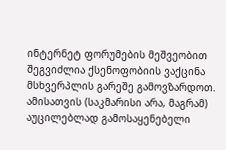ინტერნეტ ფორუმების მეშვეობით შეგვიძლია ქსენოფობიის ვაქცინა მსხვერპლის გარეშე გამოვზარდოთ.
ამისათვის (საკმარისი არა, მაგრამ) აუცილებლად გამოსაყენებელი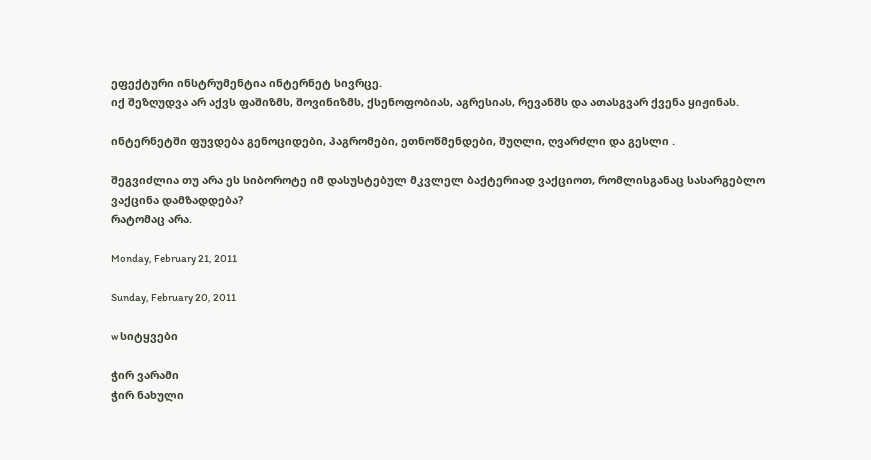ეფექტური ინსტრუმენტია ინტერნეტ სივრცე.
იქ შეზღუდვა არ აქვს ფაშიზმს, შოვინიზმს, ქსენოფობიას, აგრესიას, რევანშს და ათასგვარ ქვენა ყიჟინას.

ინტერნეტში ფუვდება გენოციდები, პაგრომები, ეთნოწმენდები, შუღლი, ღვარძლი და გესლი .

შეგვიძლია თუ არა ეს სიბოროტე იმ დასუსტებულ მკვლელ ბაქტერიად ვაქციოთ, რომლისგანაც სასარგებლო ვაქცინა დამზადდება?
რატომაც არა.

Monday, February 21, 2011

Sunday, February 20, 2011

w სიტყვები

ჭირ ვარამი
ჭირ ნახული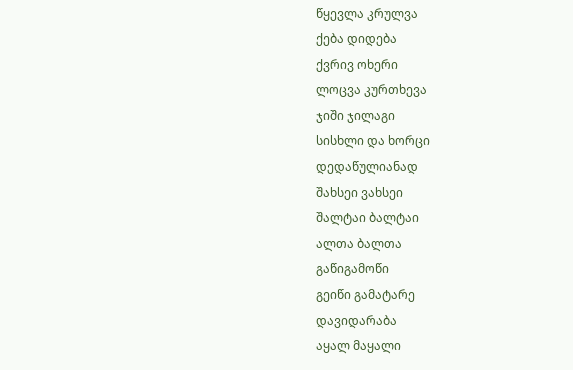წყევლა კრულვა
ქება დიდება
ქვრივ ოხერი
ლოცვა კურთხევა
ჯიში ჯილაგი
სისხლი და ხორცი
დედაწულიანად
შახსეი ვახსეი
შალტაი ბალტაი
ალთა ბალთა
გაწიგამოწი
გეიწი გამატარე
დავიდარაბა
აყალ მაყალი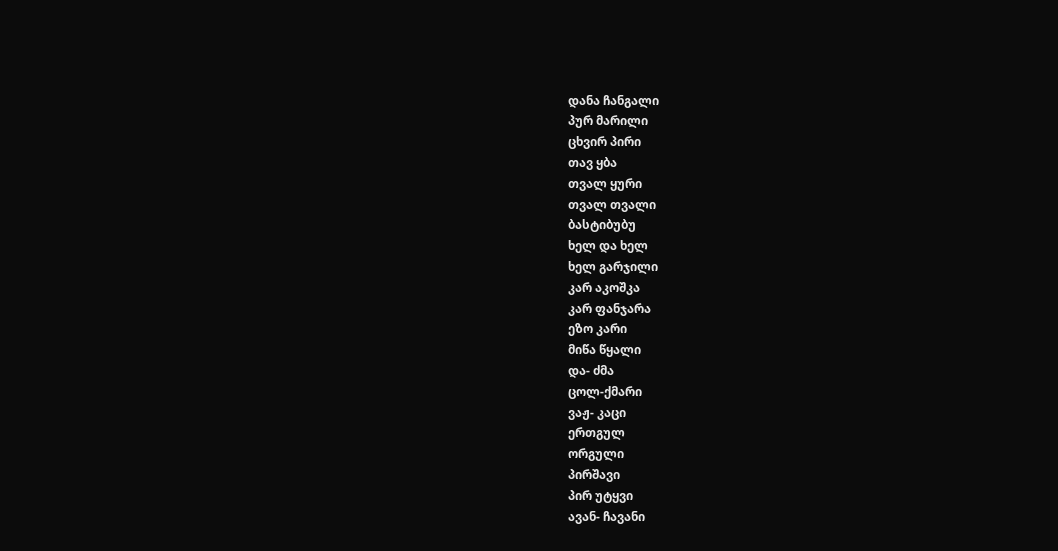დანა ჩანგალი
პურ მარილი
ცხვირ პირი
თავ ყბა
თვალ ყური
თვალ თვალი
ბასტიბუბუ
ხელ და ხელ
ხელ გარჯილი
კარ აკოშკა
კარ ფანჯარა
ეზო კარი
მიწა წყალი
და- ძმა
ცოლ-ქმარი
ვაჟ- კაცი
ერთგულ
ორგული
პირშავი
პირ უტყვი
ავან- ჩავანი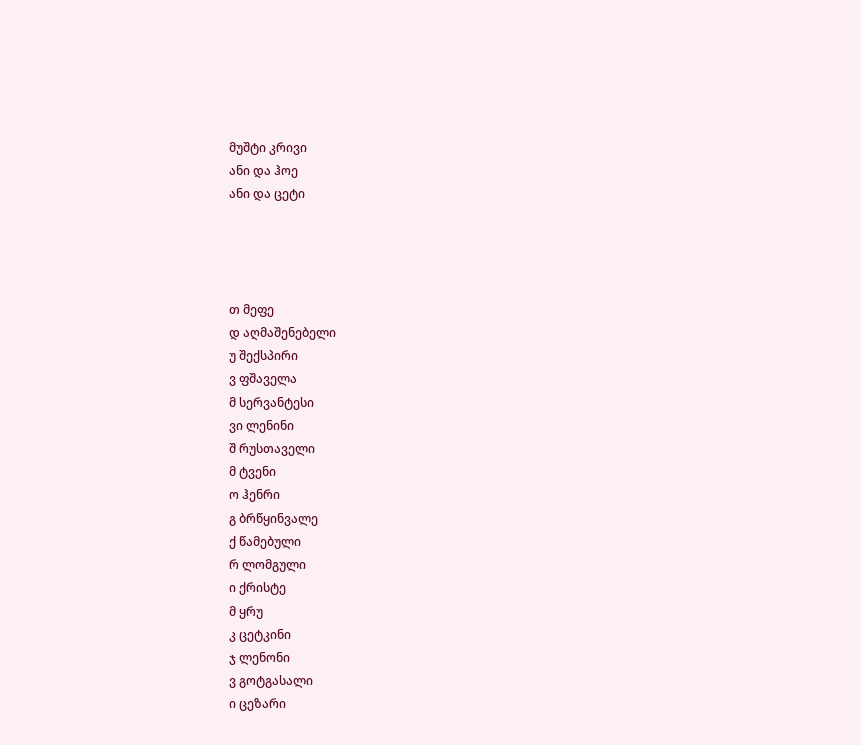მუშტი კრივი
ანი და ჰოე
ანი და ცეტი




თ მეფე
დ აღმაშენებელი
უ შექსპირი
ვ ფშაველა
მ სერვანტესი
ვი ლენინი
შ რუსთაველი
მ ტვენი
ო ჰენრი
გ ბრწყინვალე
ქ წამებული
რ ლომგული
ი ქრისტე
მ ყრუ
კ ცეტკინი
ჯ ლენონი
ვ გოტგასალი
ი ცეზარი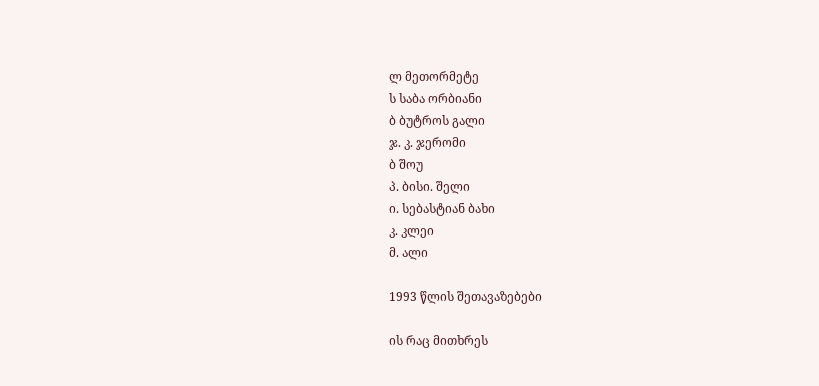ლ მეთორმეტე
ს საბა ორბიანი
ბ ბუტროს გალი
ჯ. კ. ჯერომი
ბ შოუ
პ. ბისი. შელი
ი. სებასტიან ბახი
კ. კლეი
მ. ალი

1993 წლის შეთავაზებები

ის რაც მითხრეს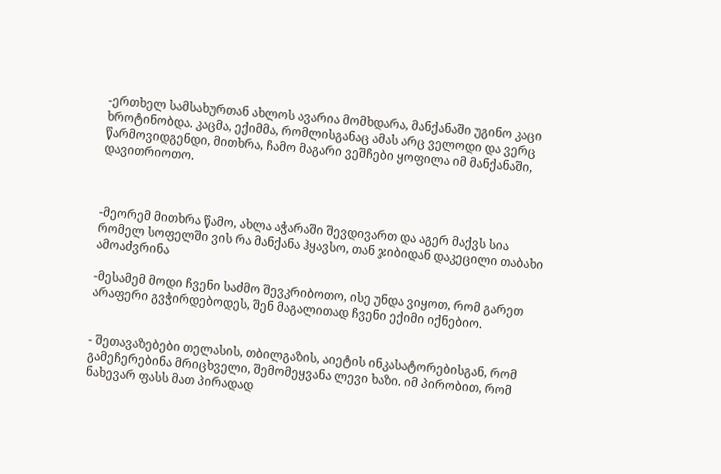-ერთხელ სამსახურთან ახლოს ავარია მომხდარა, მანქანაში უგინო კაცი ხროტინობდა. კაცმა, ექიმმა, რომლისგანაც ამას არც ველოდი და ვერც წარმოვიდგენდი, მითხრა, ჩამო მაგარი ვეშჩები ყოფილა იმ მანქანაში, დავითრიოთო.



-მეორემ მითხრა წამო, ახლა აჭარაში შევდივართ და აგერ მაქვს სია რომელ სოფელში ვის რა მანქანა ჰყავსო, თან ჯიბიდან დაკეცილი თაბახი ამოაძვრინა

-მესამემ მოდი ჩვენი საძმო შევკრიბოთო, ისე უნდა ვიყოთ, რომ გარეთ არაფერი გვჭირდებოდეს, შენ მაგალითად ჩვენი ექიმი იქნებიო.


- შეთავაზებები თელასის, თბილგაზის, აიეტის ინკასატორებისგან, რომ გამეჩერებინა მრიცხველი, შემომეყვანა ლევი ხაზი. იმ პირობით, რომ ნახევარ ფასს მათ პირადად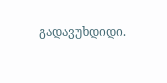გადავუხდიდი.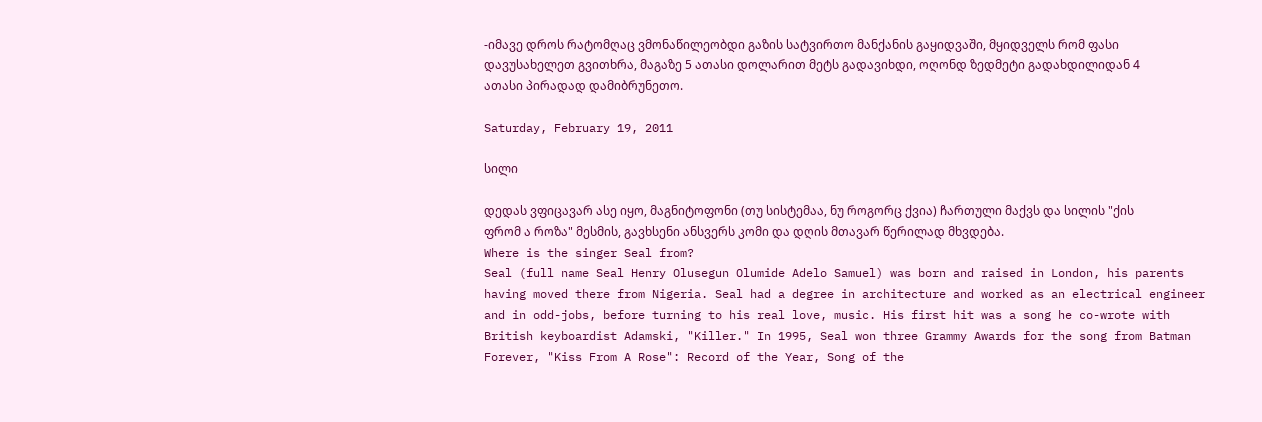-იმავე დროს რატომღაც ვმონაწილეობდი გაზის სატვირთო მანქანის გაყიდვაში, მყიდველს რომ ფასი დავუსახელეთ გვითხრა, მაგაზე 5 ათასი დოლარით მეტს გადავიხდი, ოღონდ ზედმეტი გადახდილიდან 4 ათასი პირადად დამიბრუნეთო.

Saturday, February 19, 2011

სილი

დედას ვფიცავარ ასე იყო, მაგნიტოფონი (თუ სისტემაა, ნუ როგორც ქვია) ჩართული მაქვს და სილის "ქის ფრომ ა როზა" მესმის, გავხსენი ანსვერს კომი და დღის მთავარ წერილად მხვდება.
Where is the singer Seal from?
Seal (full name Seal Henry Olusegun Olumide Adelo Samuel) was born and raised in London, his parents having moved there from Nigeria. Seal had a degree in architecture and worked as an electrical engineer and in odd-jobs, before turning to his real love, music. His first hit was a song he co-wrote with British keyboardist Adamski, "Killer." In 1995, Seal won three Grammy Awards for the song from Batman Forever, "Kiss From A Rose": Record of the Year, Song of the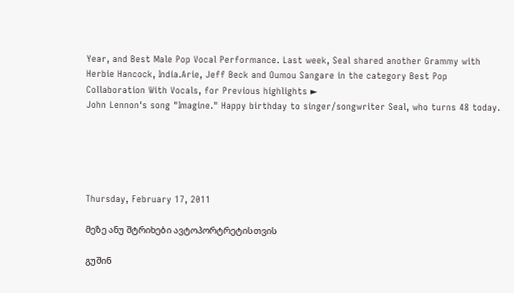Year, and Best Male Pop Vocal Performance. Last week, Seal shared another Grammy with Herbie Hancock, India.Arie, Jeff Beck and Oumou Sangare in the category Best Pop Collaboration With Vocals, for Previous highlights ►
John Lennon's song "Imagine." Happy birthday to singer/songwriter Seal, who turns 48 today.





Thursday, February 17, 2011

მეზე ანუ შტრიხები ავტოპორტრეტისთვის

გუშინ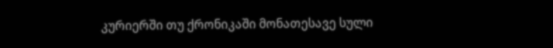კურიერში თუ ქრონიკაში მონათესავე სული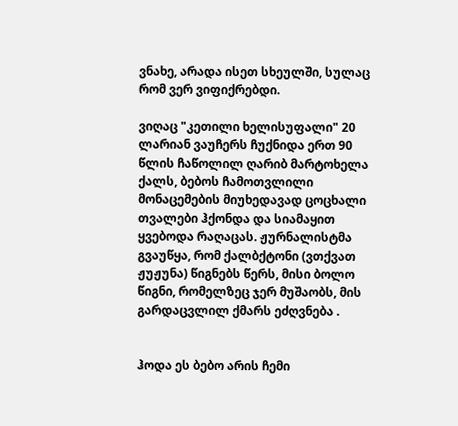ვნახე, არადა ისეთ სხეულში, სულაც რომ ვერ ვიფიქრებდი.

ვიღაც "კეთილი ხელისუფალი" 20 ლარიან ვაუჩერს ჩუქნიდა ერთ 90 წლის ჩაწოლილ ღარიბ მარტოხელა ქალს, ბებოს ჩამოთვლილი მონაცემების მიუხედავად ცოცხალი თვალები ჰქონდა და სიამაყით ყვებოდა რაღაცას. ჟურნალისტმა გვაუწყა, რომ ქალბქტონი (ვთქვათ ჟუჟუნა) წიგნებს წერს, მისი ბოლო წიგნი, რომელზეც ჯერ მუშაობს, მის გარდაცვლილ ქმარს ეძღვნება .


ჰოდა ეს ბებო არის ჩემი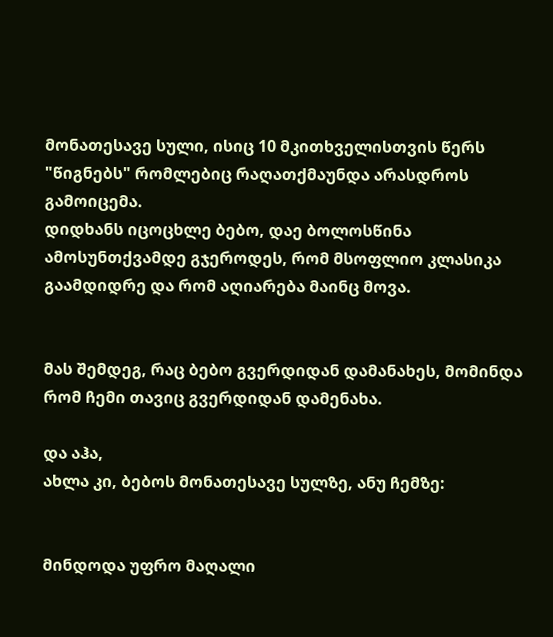მონათესავე სული, ისიც 10 მკითხველისთვის წერს "წიგნებს" რომლებიც რაღათქმაუნდა არასდროს გამოიცემა.
დიდხანს იცოცხლე ბებო, დაე ბოლოსწინა ამოსუნთქვამდე გჯეროდეს, რომ მსოფლიო კლასიკა გაამდიდრე და რომ აღიარება მაინც მოვა.


მას შემდეგ, რაც ბებო გვერდიდან დამანახეს, მომინდა რომ ჩემი თავიც გვერდიდან დამენახა.

და აჰა,
ახლა კი, ბებოს მონათესავე სულზე, ანუ ჩემზე:


მინდოდა უფრო მაღალი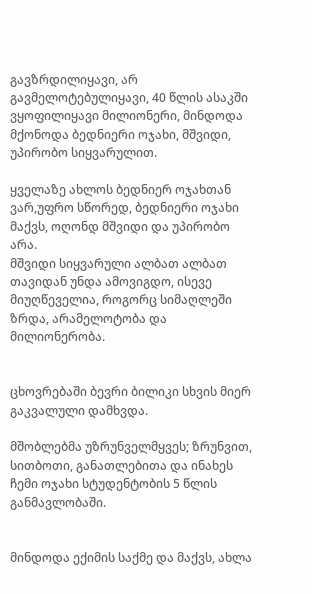გავზრდილიყავი, არ გავმელოტებულიყავი, 40 წლის ასაკში ვყოფილიყავი მილიონერი, მინდოდა მქონოდა ბედნიერი ოჯახი, მშვიდი, უპირობო სიყვარულით.

ყველაზე ახლოს ბედნიერ ოჯახთან ვარ,უფრო სწორედ, ბედნიერი ოჯახი მაქვს, ოღონდ მშვიდი და უპირობო არა.
მშვიდი სიყვარული ალბათ ალბათ თავიდან უნდა ამოვიგდო, ისევე მიუღწეველია, როგორც სიმაღლეში ზრდა, არამელოტობა და მილიონერობა.


ცხოვრებაში ბევრი ბილიკი სხვის მიერ გაკვალული დამხვდა.

მშობლებმა უზრუნველმყვეს; ზრუნვით, სითბოთი, განათლებითა და ინახეს ჩემი ოჯახი სტუდენტობის 5 წლის განმავლობაში.


მინდოდა ექიმის საქმე და მაქვს, ახლა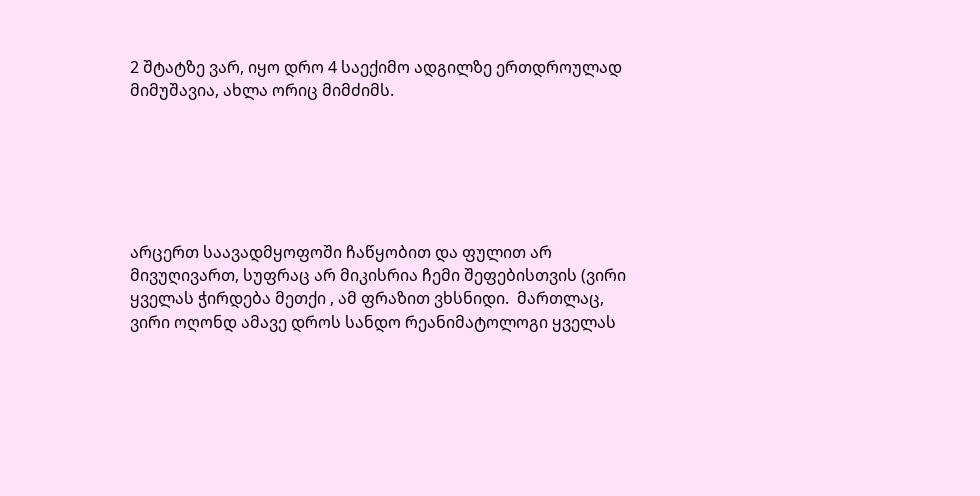2 შტატზე ვარ, იყო დრო 4 საექიმო ადგილზე ერთდროულად მიმუშავია, ახლა ორიც მიმძიმს.






არცერთ საავადმყოფოში ჩაწყობით და ფულით არ მივუღივართ, სუფრაც არ მიკისრია ჩემი შეფებისთვის (ვირი ყველას ჭირდება მეთქი , ამ ფრაზით ვხსნიდი.  მართლაც, ვირი ოღონდ ამავე დროს სანდო რეანიმატოლოგი ყველას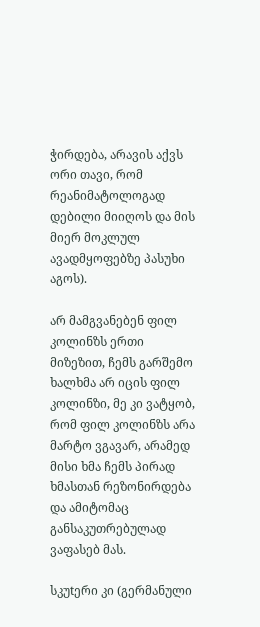ჭირდება, არავის აქვს ორი თავი, რომ რეანიმატოლოგად დებილი მიიღოს და მის მიერ მოკლულ ავადმყოფებზე პასუხი აგოს).

არ მამგვანებენ ფილ კოლინზს ერთი მიზეზით, ჩემს გარშემო ხალხმა არ იცის ფილ კოლინზი, მე კი ვატყობ, რომ ფილ კოლინზს არა მარტო ვგავარ, არამედ მისი ხმა ჩემს პირად ხმასთან რეზონირდება და ამიტომაც განსაკუთრებულად ვაფასებ მას.

სკუtერი კი (გერმანული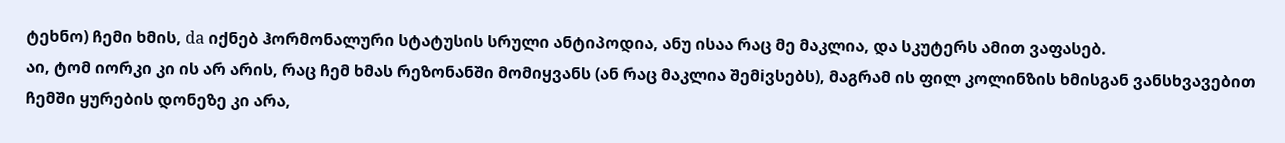ტეხნო) ჩემი ხმის, da იქნებ ჰორმონალური სტატუსის სრული ანტიპოდია, ანუ ისაა რაც მე მაკლია, და სკუტერს ამით ვაფასებ.
აი, ტომ იორკი კი ის არ არის, რაც ჩემ ხმას რეზონანში მომიყვანს (ან რაც მაკლია შემiვსებს), მაგრამ ის ფილ კოლინზის ხმისგან ვანსხვავებით ჩემში ყურების დონეზე კი არა,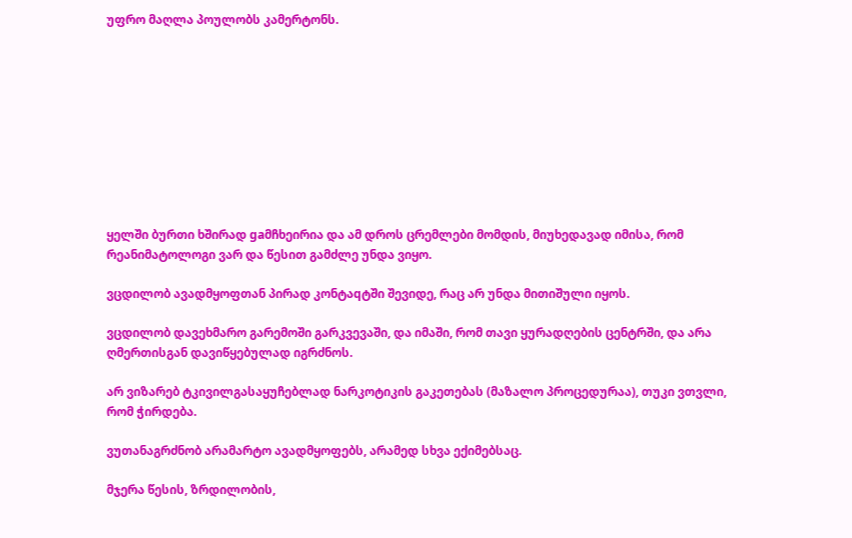უფრო მაღლა პოულობს კამერტონს.










ყელში ბურთი ხშირად gaმჩხეირია და ამ დროს ცრემლები მომდის, მიუხედავად იმისა, რომ რეანიმატოლოგი ვარ და წესით გამძლე უნდა ვიყო.

ვცდილობ ავადმყოფთან პირად კონტაqტში შევიდე, რაც არ უნდა მითიშული იყოს.

ვცდილობ დავეხმარო გარემოში გარკვევაში, და იმაში, რომ თავი ყურადღების ცენტრში, და არა ღმერთისგან დავიწყებულად იგრძნოს.

არ ვიზარებ ტკივილგასაყუჩებლად ნარკოტიკის გაკეთებას (მაზალო პროცედურაა), თუკი ვთვლი, რომ ჭირდება.

ვუთანაგრძნობ არამარტო ავადმყოფებს, არამედ სხვა ექიმებსაც.

მჯერა წესის, ზრდილობის,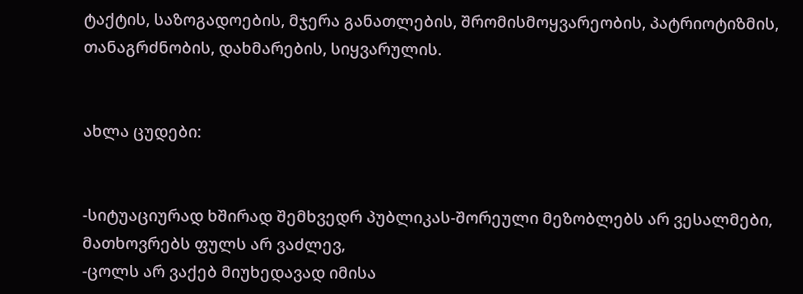ტაქტის, საზოგადოების, მჯერა განათლების, შრომისმოყვარეობის, პატრიოტიზმის, თანაგრძნობის, დახმარების, სიყვარულის.


ახლა ცუდები:


-სიტუაციურად ხშირად შემხვედრ პუბლიკას-შორეული მეზობლებს არ ვესალმები,
მათხოვრებს ფულს არ ვაძლევ,
-ცოლს არ ვაქებ მიუხედავად იმისა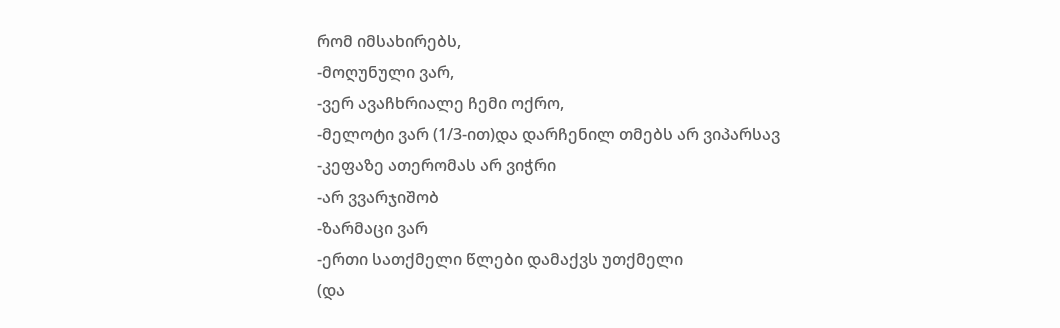რომ იმსახირებს,
-მოღუნული ვარ,
-ვერ ავაჩხრიალე ჩემი ოქრო,
-მელოტი ვარ (1/3-ით)და დარჩენილ თმებს არ ვიპარსავ
-კეფაზე ათერომას არ ვიჭრი
-არ ვვარჯიშობ
-ზარმაცი ვარ
-ერთი სათქმელი წლები დამაქვს უთქმელი
(და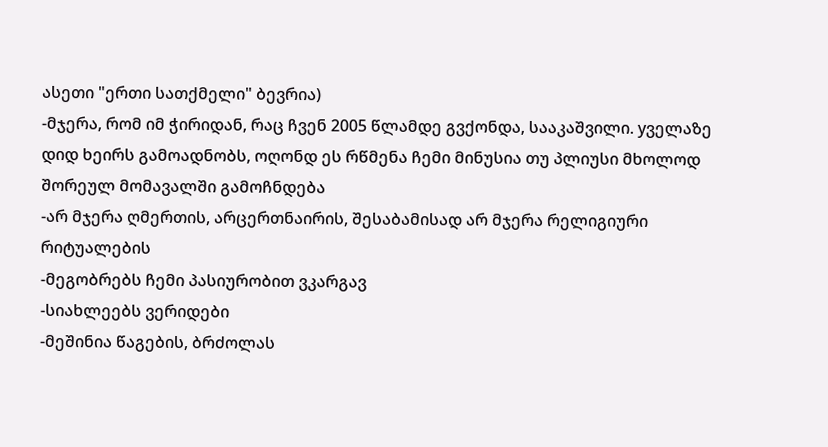ასეთი "ერთი სათქმელი" ბევრია)
-მჯერა, რომ იმ ჭირიდან, რაც ჩვენ 2005 წლამდე გვქონდა, სააკაშვილი. yველაზე დიდ ხეირს გამოადნობს, ოღონდ ეს რწმენა ჩემი მინუსია თუ პლიუსი მხოლოდ შორეულ მომავალში გამოჩნდება
-არ მჯერა ღმერთის, არცერთნაირის, შესაბამისად არ მჯერა რელიგიური რიტუალების
-მეგობრებს ჩემი პასიურობით ვკარგავ
-სიახლეებს ვერიდები
-მეშინია წაგების, ბრძოლას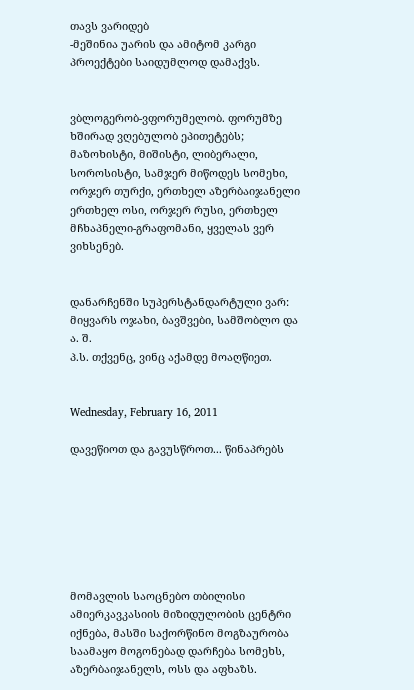თავს ვარიდებ
-მეშინია უარის და ამიტომ კარგი პროექტები საიდუმლოდ დამაქვს.


ვბლოგერობ-ვფორუმელობ. ფორუმზე ხშირად ვღებულობ ეპითეტებს; მაზოხისტი, მიშისტი, ლიბერალი, სოროსისტი, სამჯერ მიწოდეს სომეხი, ორჯერ თურქი, ერთხელ აზერბაიჯანელი ერთხელ ოსი, ორჯერ რუსი, ერთხელ მჩხაპნელი-გრაფომანი, ყველას ვერ ვიხსენებ.


დანარჩენში სუპერსტანდარტული ვარ: მიყვარს ოჯახი, ბავშვები, სამშობლო და ა. შ.
პ.ს. თქვენც, ვინც აქამდე მოაღწიეთ.


Wednesday, February 16, 2011

დავეწიოთ და გავუსწროთ... წინაპრებს







მომავლის საოცნებო თბილისი ამიერკავკასიის მიზიდულობის ცენტრი იქნება, მასში საქორწინო მოგზაურობა საამაყო მოგონებად დარჩება სომეხს, აზერბაიჯანელს, ოსს და აფხაზს.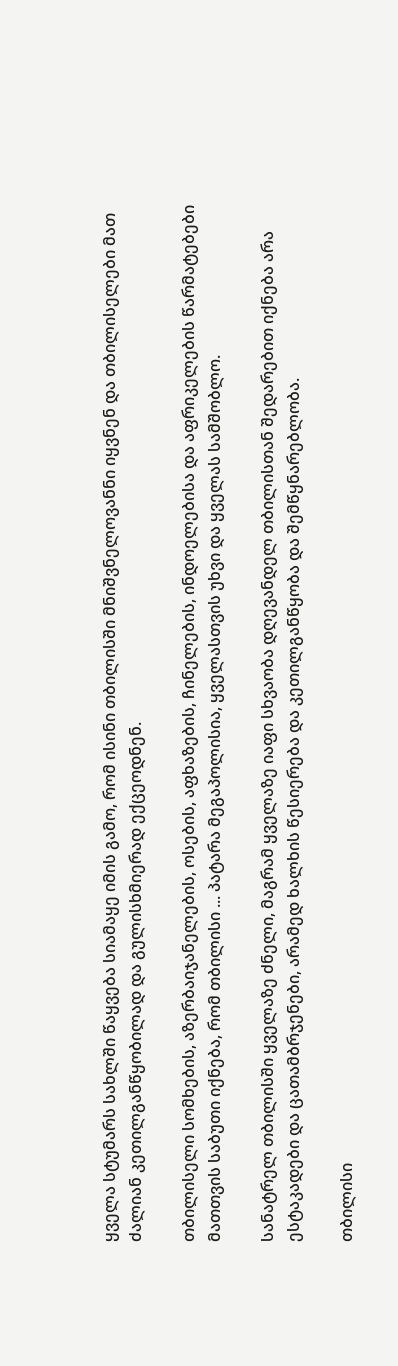ყველა სტუმარს სახლში წაყვება სიამაყე იმის გამო, რომ ისინი თბილისში მნიშვნელოვანნი იყვნენ და თბილისელები მათ ძალიან კეთილგანწყობილად და გულისხმიერად ექცეოდნენ.

თბილისელი სომხების, აზერბაიჯანელების, ოსების, აფხაზების, ჩინელების, ინდოელებისა და აფრიკელების წარმატებები მათთვის საბუთი იქნება, რომ თბილისი ... პატარა მეგაპოლისია, ყველასთვის უხვი და ყველას სამშობლო.

სანატრელ თბილისში ყველაზე ძნელი, მაგრამ ყველაზე იაფი სხვაობა დღევანდელ თბილისთან შედარებით იქნება არა ესტაკადები და ცათამბრჯენები, არამედ ხალხის წესიერება და კეთილგანწყობა და შემწყნარებლობა.

თბილისი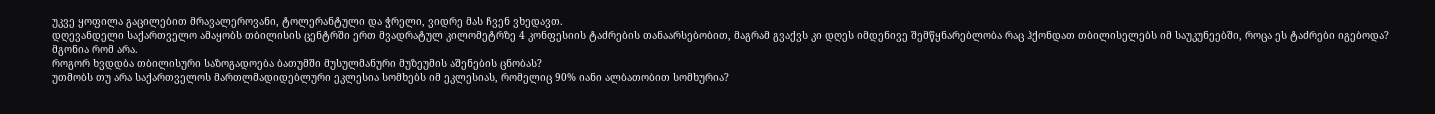უკვე ყოფილა გაცილებით მრავალეროვანი, ტოლერანტული და ჭრელი, ვიდრე მას ჩვენ ვხედავთ.
დღევანდელი საქართველო ამაყობს თბილისის ცენტრში ერთ მვადრატულ კილომეტრზე 4 კონფესიის ტაძრების თანაარსებობით, მაგრამ გვაქვს კი დღეს იმდენივე შემწყნარებლობა რაც ჰქონდათ თბილისელებს იმ საუკუნეებში, როცა ეს ტაძრები იგებოდა?
მგონია რომ არა.
როგორ ხვდდბა თბილისური საზოგადოება ბათუმში მუსულმანური მუზეუმის აშენების ცნობას?
უთმობს თუ არა საქართველოს მართლმადიდებლური ეკლესია სომხებს იმ ეკლესიას, რომელიც 90% იანი ალბათობით სომხურია?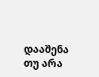დააშენა თუ არა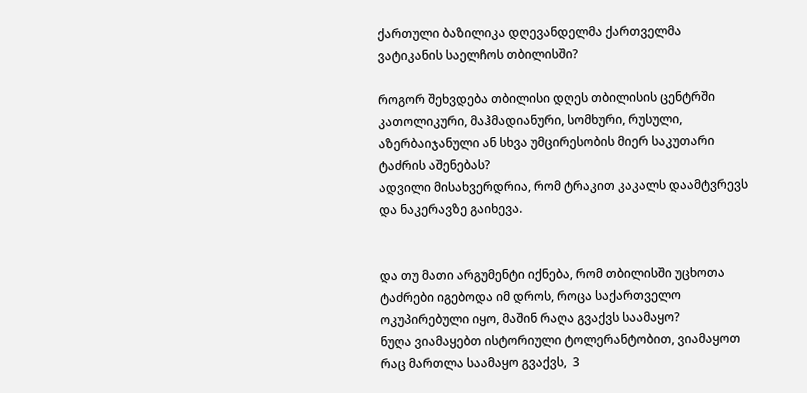ქართული ბაზილიკა დღევანდელმა ქართველმა ვატიკანის საელჩოს თბილისში?

როგორ შეხვდება თბილისი დღეს თბილისის ცენტრში კათოლიკური, მაჰმადიანური, სომხური, რუსული, აზერბაიჯანული ან სხვა უმცირესობის მიერ საკუთარი ტაძრის აშენებას?
ადვილი მისახვერდრია, რომ ტრაკით კაკალს დაამტვრევს და ნაკერავზე გაიხევა.


და თუ მათი არგუმენტი იქნება, რომ თბილისში უცხოთა ტაძრები იგებოდა იმ დროს, როცა საქართველო ოკუპირებული იყო, მაშინ რაღა გვაქვს საამაყო?
ნუღა ვიამაყებთ ისტორიული ტოლერანტობით, ვიამაყოთ რაც მართლა საამაყო გვაქვს,  3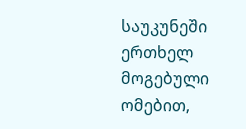საუკუნეში ერთხელ მოგებული ომებით,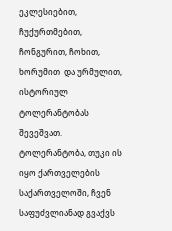ეკლესიებით, ჩუქურთმებით, ჩონგურით, ჩოხით, ხორუმით  და ურმულით, ისტორიულ ტოლერანტობას შევეშვათ.
ტოლერანტობა, თუკი ის იყო ქართველების საქართველოში, ჩვენ საფუძვლიანად გვაქვს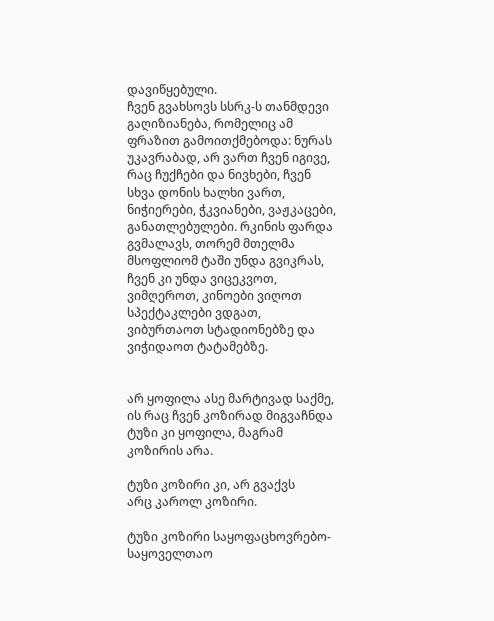დავიწყებული.
ჩვენ გვახსოვს სსრკ-ს თანმდევი გაღიზიანება, რომელიც ამ ფრაზით გამოითქმებოდა: ნურას უკავრაბად, არ ვართ ჩვენ იგივე, რაც ჩუქჩები და ნივხები, ჩვენ სხვა დონის ხალხი ვართ, ნიჭიერები, ჭკვიანები, ვაჟკაცები, განათლებულები. რკინის ფარდა გვმალავს, თორემ მთელმა მსოფლიომ ტაში უნდა გვიკრას, ჩვენ კი უნდა ვიცეკვოთ, ვიმღეროთ, კინოები ვიღოთ სპექტაკლები ვდგათ, ვიბურთაოთ სტადიონებზე და ვიჭიდაოთ ტატამებზე.


არ ყოფილა ასე მარტივად საქმე,
ის რაც ჩვენ კოზირად მიგვაჩნდა ტუზი კი ყოფილა, მაგრამ კოზირის არა.

ტუზი კოზირი კი, არ გვაქვს
არც კაროლ კოზირი.

ტუზი კოზირი საყოფაცხოვრებო-საყოველთაო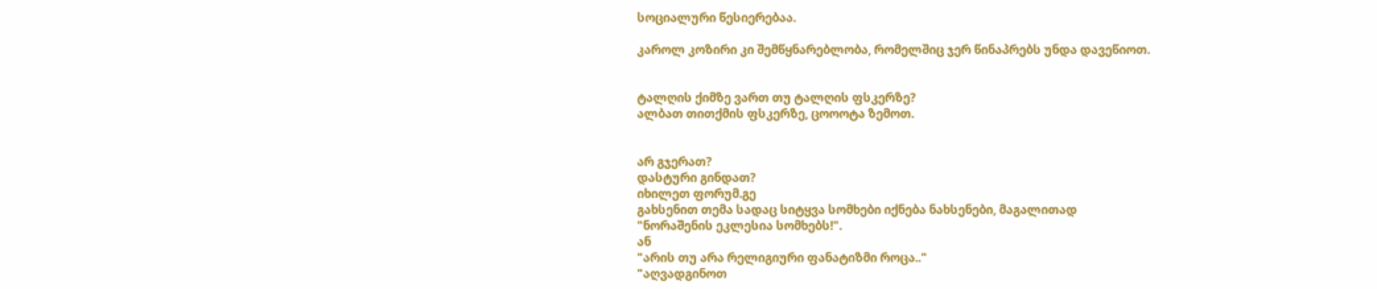სოციალური წესიერებაა.

კაროლ კოზირი კი შემწყნარებლობა, რომელშიც ჯერ წინაპრებს უნდა დავეწიოთ.


ტალღის ქიმზე ვართ თუ ტალღის ფსკერზე?
ალბათ თითქმის ფსკერზე, ცოოოტა ზემოთ.


არ გჯერათ?
დასტური გინდათ?
იხილეთ ფორუმ.გე
გახსენით თემა სადაც სიტყვა სომხები იქნება ნახსენები, მაგალითად
"ნორაშენის ეკლესია სომხებს!".
ან
"არის თუ არა რელიგიური ფანატიზმი როცა.."
"აღვადგინოთ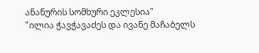ანანურის სომხური ეკლესია"
"ილია ჭავჭავაძეს და ივანე მაჩაბელს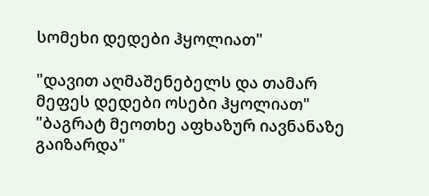სომეხი დედები ჰყოლიათ"

"დავით აღმაშენებელს და თამარ მეფეს დედები ოსები ჰყოლიათ"
"ბაგრატ მეოთხე აფხაზურ იავნანაზე გაიზარდა"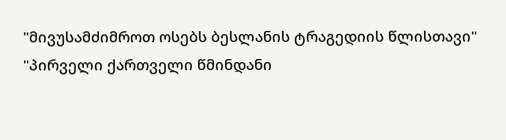"მივუსამძიმროთ ოსებს ბესლანის ტრაგედიის წლისთავი"
"პირველი ქართველი წმინდანი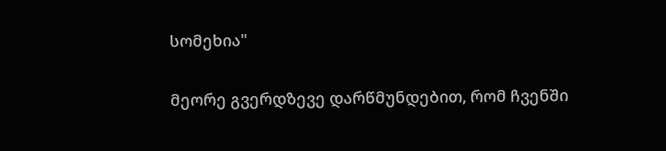სომეხია"

მეორე გვერდზევე დარწმუნდებით, რომ ჩვენში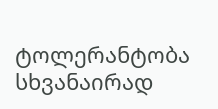ტოლერანტობა სხვანაირად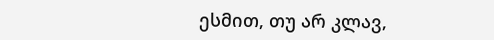ესმით, თუ არ კლავ,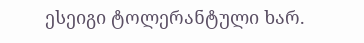ესეიგი ტოლერანტული ხარ.